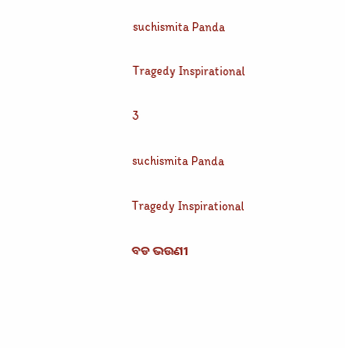suchismita Panda

Tragedy Inspirational

3

suchismita Panda

Tragedy Inspirational

ବଡ ଭଉଣୀ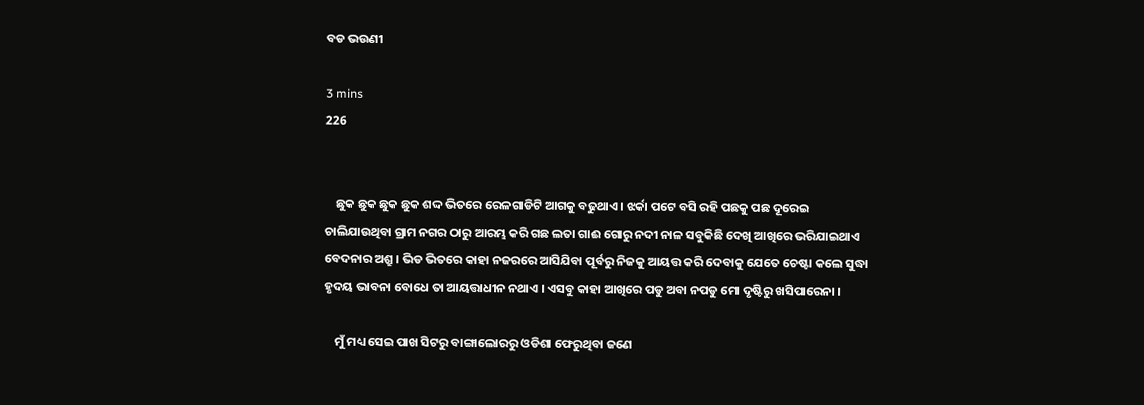ବଡ ଭଉଣୀ

3 mins
226


    ଛୁକ ଛୁକ ଛୁକ ଛୁକ ଶଦ୍ଦ ଭିତରେ ରେଳଗାଡିଟି ଆଗକୁ ବଢୁଥାଏ । ଝର୍କା ପଟେ ବସି ରହି ପଛକୁ ପଛ ଦୂରେଇ ଚାଲିଯାଉଥିବା ଗ୍ରାମ ନଗର ଠାରୁ ଆରମ୍ଭ କରି ଗଛ ଲତା ଗାଈ ଗୋରୁ ନଦୀ ନାଳ ସବୁକିଛି ଦେଖି ଆଖିରେ ଭରିଯାଇଥାଏ ବେଦନାର ଅଶ୍ରୁ । ଭିଡ ଭିତରେ କାହା ନଜରରେ ଆସିଯିବା ପୂର୍ବରୁ ନିଜକୁ ଆୟତ୍ତ କରି ଦେବାକୁ ଯେତେ ଚେଷ୍ଟା କଲେ ସୁଦ୍ଧା ହୃଦୟ ଭାବନା ବୋଧେ ତା ଆୟତ୍ତାଧୀନ ନଥାଏ । ଏସବୁ କାହା ଆଖିରେ ପଡୁ ଅବା ନପଡୁ ମୋ ଦୃଷ୍ଟିରୁ ଖସିପାରେନା ।

    ମୁଁ ମଧ୍ୟ ସେଇ ପାଖ ସିଟରୁ ବାଙ୍ଗାଲୋରରୁ ଓଡିଶା ଫେରୁଥିବା ଜଣେ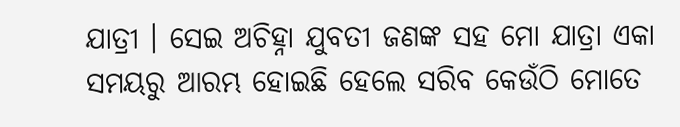ଯାତ୍ରୀ । ସେଇ ଅଚିହ୍ନା ଯୁବତୀ ଜଣଙ୍କ ସହ ମୋ ଯାତ୍ରା ଏକା ସମୟରୁ ଆରମ୍ଭ ହୋଇଛି ହେଲେ ସରିବ କେଉଁଠି ମୋତେ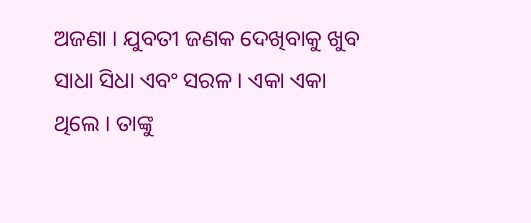ଅଜଣା । ଯୁବତୀ ଜଣକ ଦେଖିବାକୁ ଖୁବ ସାଧା ସିଧା ଏବଂ ସରଳ । ଏକା ଏକା ଥିଲେ । ତାଙ୍କୁ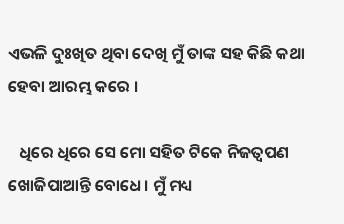ଏଭଳି ଦୁଃଖିତ ଥିବା ଦେଖି ମୁଁ ତାଙ୍କ ସହ କିଛି କଥା ହେବା ଆରମ୍ଭ କରେ ।

   ଧିରେ ଧିରେ ସେ ମୋ ସହିତ ଟିକେ ନିଜତ୍ବପଣ ଖୋଜିପାଆନ୍ତି ବୋଧେ। ମୁଁ ମଧ୍ୟ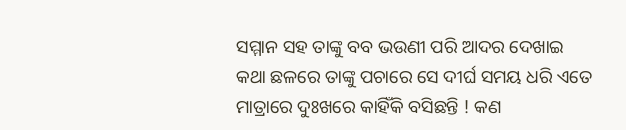ସମ୍ମାନ ସହ ତାଙ୍କୁ ବବ ଭଉଣୀ ପରି ଆଦର ଦେଖାଇ କଥା ଛଳରେ ତାଙ୍କୁ ପଚାରେ ସେ ଦୀର୍ଘ ସମୟ ଧରି ଏତେ ମାତ୍ରାରେ ଦୁଃଖରେ କାହିଁକି ବସିଛନ୍ତି ! କଣ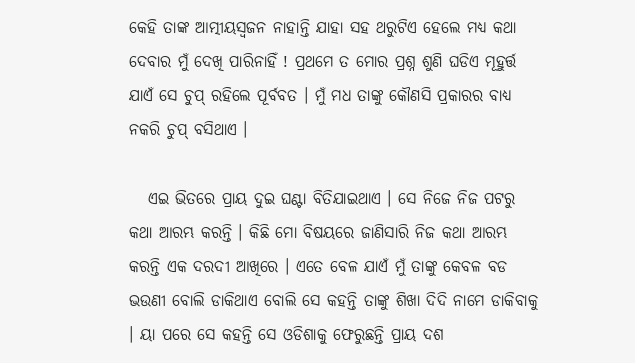କେହି ତାଙ୍କ ଆତ୍ମୀୟସ୍ଵଜନ ନାହାନ୍ତି ଯାହା ସହ ଥରୁଟିଏ ହେଲେ ମଧ୍ୟ କଥା ଦେବାର ମୁଁ ଦେଖି ପାରିନାହିଁ ! ପ୍ରଥମେ ତ ମୋର ପ୍ରଶ୍ନ ଶୁଣି ଘଡିଏ ମୂହୁର୍ତ୍ତ ଯାଏଁ ସେ ଚୁପ୍ ରହିଲେ ପୂର୍ବବତ । ମୁଁ ମଧ ତାଙ୍କୁ କୌଣସି ପ୍ରକାରର ବାଧ୍ୟ ନକରି ଚୁପ୍ ବସିଥାଏ ।

   ଏଇ ଭିତରେ ପ୍ରାୟ ଦୁଇ ଘଣ୍ଟା ବିତିଯାଇଥାଏ । ସେ ନିଜେ ନିଜ ପଟରୁ କଥା ଆରମ୍ଭ କରନ୍ତି । କିଛି ମୋ ବିଷୟରେ ଜାଣିସାରି ନିଜ କଥା ଆରମ୍ଭ କରନ୍ତି ଏକ ଦରଦୀ ଆଖିରେ । ଏତେ ବେଳ ଯାଏଁ ମୁଁ ତାଙ୍କୁ କେବଳ ବଡ ଭଉଣୀ ବୋଲି ଡାକିଥାଏ ବୋଲି ସେ କହନ୍ତି ତାଙ୍କୁ ଶିଖା ଦିଦି ନାମେ ଡାକିବାକୁ । ୟା ପରେ ସେ କହନ୍ତି ସେ ଓଡିଶାକୁ ଫେରୁଛନ୍ତି ପ୍ରାୟ ଦଶ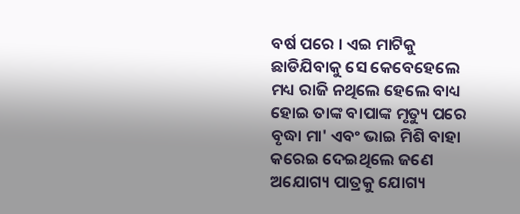ବର୍ଷ ପରେ । ଏଇ ମାଟିକୁ ଛାଡିଯିବାକୁ ସେ କେବେହେଲେ ମଧ୍ୟ ରାଜି ନଥିଲେ ହେଲେ ବାଧ୍ୟ ହୋଇ ତାଙ୍କ ବାପାଙ୍କ ମୃତ୍ୟୁ ପରେ ବୃଦ୍ଧା ମା' ଏବଂ ଭାଇ ମିଶି ବାହା କରେଇ ଦେଇଥିଲେ ଜଣେ ଅଯୋଗ୍ୟ ପାତ୍ରକୁ ଯୋଗ୍ୟ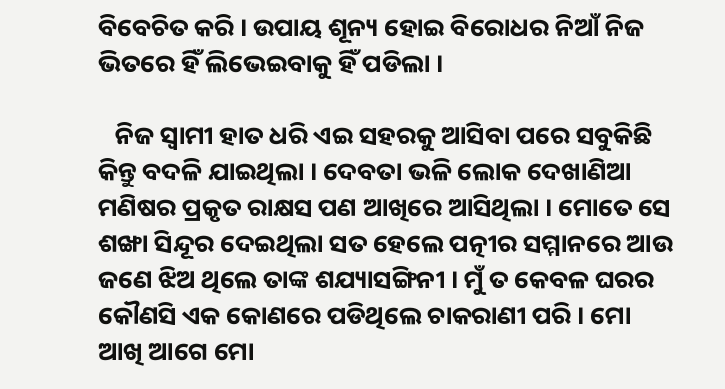ବିବେଚିତ କରି । ଉପାୟ ଶୂନ୍ୟ ହୋଇ ବିରୋଧର ନିଆଁ ନିଜ ଭିତରେ ହିଁ ଲିଭେଇବାକୁ ହିଁ ପଡିଲା ।

   ନିଜ ସ୍ୱାମୀ ହାତ ଧରି ଏଇ ସହରକୁ ଆସିବା ପରେ ସବୁକିଛି କିନ୍ତୁ ବଦଳି ଯାଇଥିଲା । ଦେବତା ଭଳି ଲୋକ ଦେଖାଣିଆ ମଣିଷର ପ୍ରକୃତ ରାକ୍ଷସ ପଣ ଆଖିରେ ଆସିଥିଲା । ମୋତେ ସେ ଶଙ୍ଖା ସିନ୍ଦୂର ଦେଇଥିଲା ସତ ହେଲେ ପତ୍ନୀର ସମ୍ମାନରେ ଆଉ ଜଣେ ଝିଅ ଥିଲେ ତାଙ୍କ ଶଯ୍ୟାସଙ୍ଗିନୀ । ମୁଁ ତ କେବଳ ଘରର କୌଣସି ଏକ କୋଣରେ ପଡିଥିଲେ ଚାକରାଣୀ ପରି । ମୋ ଆଖି ଆଗେ ମୋ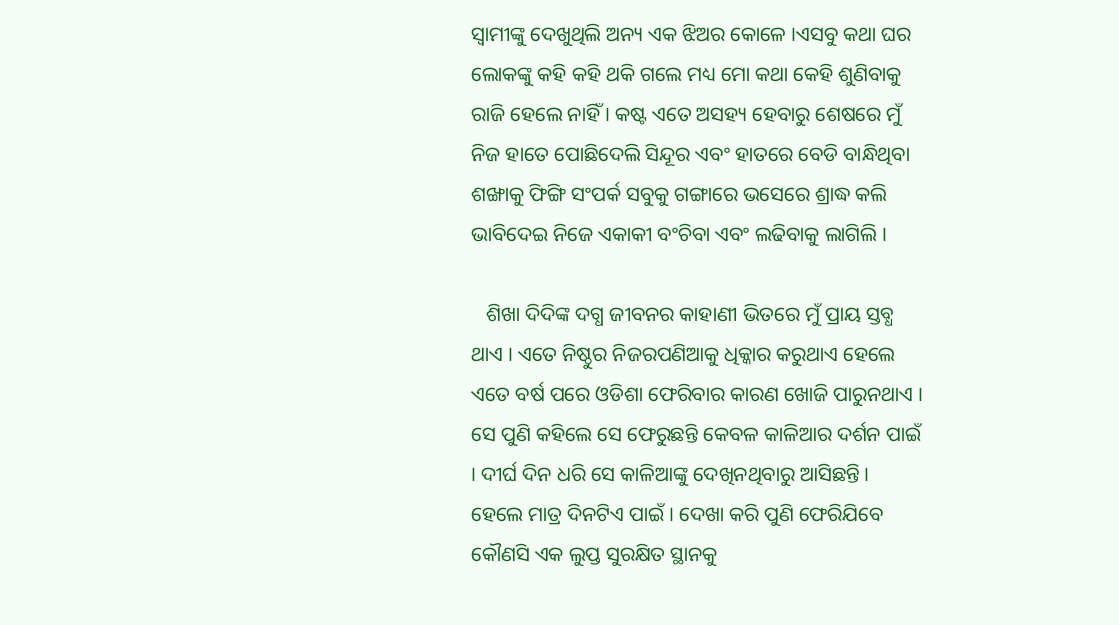ସ୍ୱାମୀଙ୍କୁ ଦେଖୁଥିଲି ଅନ୍ୟ ଏକ ଝିଅର କୋଳେ ।ଏସବୁ କଥା ଘର ଲୋକଙ୍କୁ କହି କହି ଥକି ଗଲେ ମଧ୍ୟ ମୋ କଥା କେହି ଶୁଣିବାକୁ ରାଜି ହେଲେ ନାହିଁ । କଷ୍ଟ ଏତେ ଅସହ୍ୟ ହେବାରୁ ଶେଷରେ ମୁଁ ନିଜ ହାତେ ପୋଛିଦେଲି ସିନ୍ଦୂର ଏବଂ ହାତରେ ବେଡି ବାନ୍ଧିଥିବା ଶଙ୍ଖାକୁ ଫିଙ୍ଗି ସଂପର୍କ ସବୁକୁ ଗଙ୍ଗାରେ ଭସେରେ ଶ୍ରାଦ୍ଧ କଲି ଭାବିଦେଇ ନିଜେ ଏକାକୀ ବଂଚିବା ଏବଂ ଲଢିବାକୁ ଲାଗିଲି ।

   ଶିଖା ଦିଦିଙ୍କ ଦଗ୍ଧ ଜୀବନର କାହାଣୀ ଭିତରେ ମୁଁ ପ୍ରାୟ ସ୍ତବ୍ଧ ଥାଏ । ଏତେ ନିଷ୍ଠୁର ନିଜରପଣିଆକୁ ଧିକ୍କାର କରୁଥାଏ ହେଲେ ଏତେ ବର୍ଷ ପରେ ଓଡିଶା ଫେରିବାର କାରଣ ଖୋଜି ପାରୁନଥାଏ । ସେ ପୁଣି କହିଲେ ସେ ଫେରୁଛନ୍ତି କେବଳ କାଳିଆର ଦର୍ଶନ ପାଇଁ । ଦୀର୍ଘ ଦିନ ଧରି ସେ କାଳିଆଙ୍କୁ ଦେଖିନଥିବାରୁ ଆସିଛନ୍ତି । ହେଲେ ମାତ୍ର ଦିନଟିଏ ପାଇଁ । ଦେଖା କରି ପୁଣି ଫେରିଯିବେ କୌଣସି ଏକ ଲୁପ୍ତ ସୁରକ୍ଷିତ ସ୍ଥାନକୁ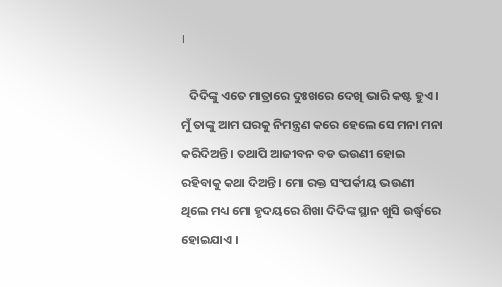।

   ଦିଦିଙ୍କୁ ଏତେ ମାତ୍ରାରେ ଦୁଃଖରେ ଦେଖି ଭାରି କଷ୍ଟ ହୁଏ । ମୁଁ ତାଙ୍କୁ ଆମ ଘରକୁ ନିମନ୍ତ୍ରଣ କରେ ହେଲେ ସେ ମନା ମନା କରିଦିଅନ୍ତି । ତଥାପି ଆଜୀବନ ବଡ ଭଉଣୀ ହୋଇ ରହିବାକୁ କଥା ଦିଅନ୍ତି । ମୋ ରକ୍ତ ସଂପର୍କୀୟ ଭଉଣୀ ଥିଲେ ମଧ୍ୟ ମୋ ହୃଦୟରେ ଶିଖା ଦିଦିଙ୍କ ସ୍ଥାନ ଖୁସି ଉର୍ଦ୍ଧ୍ୱରେ ହୋଇଯାଏ ।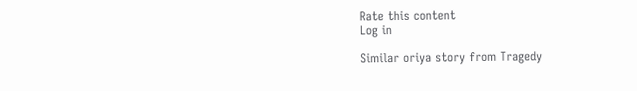Rate this content
Log in

Similar oriya story from Tragedy